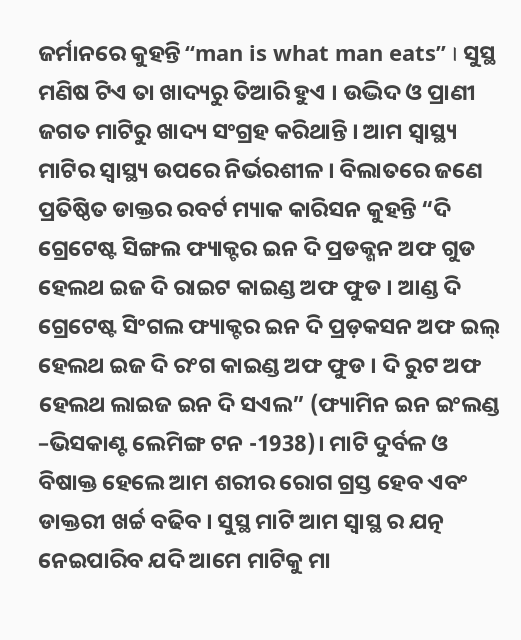ଜର୍ମାନରେ କୁହନ୍ତି “man is what man eats” । ସୁସ୍ଥ ମଣିଷ ଟିଏ ତା ଖାଦ୍ୟରୁ ତିଆରି ହୁଏ । ଉଦ୍ଭିଦ ଓ ପ୍ରାଣୀ ଜଗତ ମାଟିରୁ ଖାଦ୍ୟ ସଂଗ୍ରହ କରିଥାନ୍ତି । ଆମ ସ୍ୱାସ୍ଥ୍ୟ ମାଟିର ସ୍ୱାସ୍ଥ୍ୟ ଉପରେ ନିର୍ଭରଶୀଳ । ବିଲାତରେ ଜଣେ ପ୍ରତିଷ୍ଠିତ ଡାକ୍ତର ରବର୍ଟ ମ୍ୟାକ କାରିସନ କୁହନ୍ତି “ଦି ଗ୍ରେଟେଷ୍ଟ ସିଙ୍ଗଲ ଫ୍ୟାକ୍ଟର ଇନ ଦି ପ୍ରଡକ୍ଶନ ଅଫ ଗୁଡ ହେଲଥ ଇଜ ଦି ରାଇଟ କାଇଣ୍ଡ ଅଫ ଫୁଡ । ଆଣ୍ଡ ଦି ଗ୍ରେଟେଷ୍ଟ ସିଂଗଲ ଫ୍ୟାକ୍ଟର ଇନ ଦି ପ୍ରଡ଼କସନ ଅଫ ଇଲ୍ ହେଲଥ ଇଜ ଦି ରଂଗ କାଇଣ୍ଡ ଅଫ ଫୁଡ । ଦି ରୁଟ ଅଫ ହେଲଥ ଲାଇଜ ଇନ ଦି ସଏଲ” (ଫ୍ୟାମିନ ଇନ ଇଂଲଣ୍ଡ –ଭିସକାଣ୍ଟ ଲେମିଙ୍ଗ ଟନ -1938)। ମାଟି ଦୁର୍ବଳ ଓ ବିଷାକ୍ତ ହେଲେ ଆମ ଶରୀର ରୋଗ ଗ୍ରସ୍ତ ହେବ ଏବଂ ଡାକ୍ତରୀ ଖର୍ଚ୍ଚ ବଢିବ । ସୁସ୍ଥ ମାଟି ଆମ ସ୍ଵାସ୍ଥ ର ଯତ୍ନ ନେଇପାରିବ ଯଦି ଆମେ ମାଟିକୁ ମା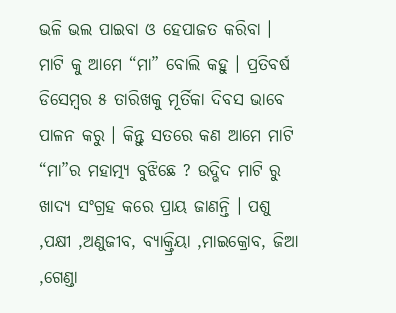ଭଳି ଭଲ ପାଇବା ଓ ହେପାଜତ କରିବା ।
ମାଟି କୁ ଆମେ “ମା” ବୋଲି କହୁ । ପ୍ରତିବର୍ଷ ଡିସେମ୍ବର ୫ ତାରିଖକୁ ମୂର୍ତିକା ଦିବସ ଭାବେ ପାଳନ କରୁ । କିନ୍ତୁ ସତରେ କଣ ଆମେ ମାଟି “ମା”ର ମହାତ୍ମ୍ୟ ବୁଝିଛେ ? ଉଦ୍ଭିଦ ମାଟି ରୁ ଖାଦ୍ୟ ସଂଗ୍ରହ କରେ ପ୍ରାୟ ଜାଣନ୍ତି । ପଶୁ ,ପକ୍ଷୀ ,ଅଣୁଜୀବ, ବ୍ୟାକ୍ତ୍ରିୟା ,ମାଇକ୍ରୋବ, ଜିଆ ,ଗେଣ୍ଡା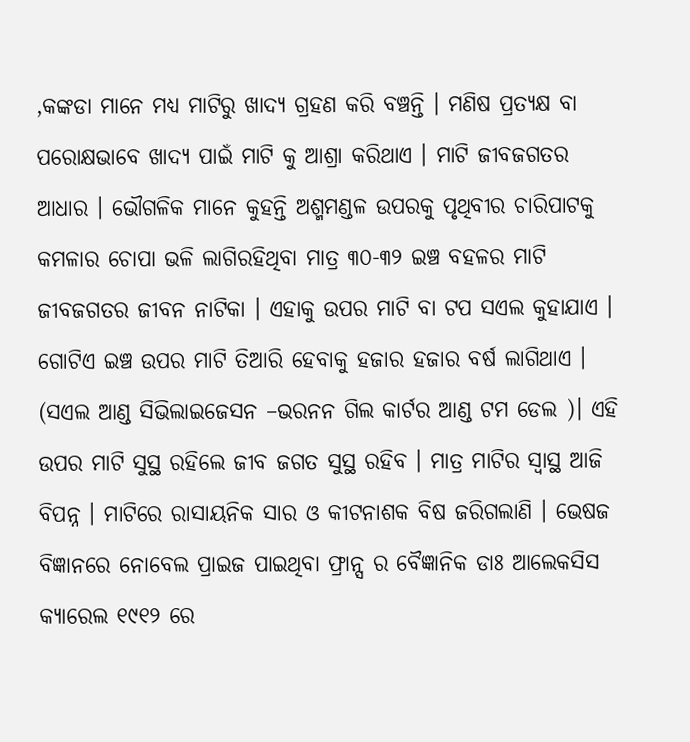,କଙ୍କଡା ମାନେ ମଧ୍ୟ ମାଟିରୁ ଖାଦ୍ୟ ଗ୍ରହଣ କରି ବଞ୍ଚନ୍ତି । ମଣିଷ ପ୍ରତ୍ୟକ୍ଷ ବା ପରୋକ୍ଷଭାବେ ଖାଦ୍ୟ ପାଇଁ ମାଟି କୁ ଆଶ୍ରା କରିଥାଏ । ମାଟି ଜୀବଜଗତର ଆଧାର । ଭୌଗଳିକ ମାନେ କୁହନ୍ତି ଅଶ୍ମମଣ୍ଡଳ ଉପରକୁ ପୃଥିବୀର ଚାରିପାଟକୁ କମଳାର ଚୋପା ଭଳି ଲାଗିରହିଥିବା ମାତ୍ର ୩୦-୩୨ ଇଞ୍ଚ ବହଳର ମାଟି ଜୀବଜଗତର ଜୀବନ ନାଟିକା । ଏହାକୁ ଉପର ମାଟି ବା ଟପ ସଏଲ କୁହାଯାଏ । ଗୋଟିଏ ଇଞ୍ଚ ଉପର ମାଟି ତିଆରି ହେବାକୁ ହଜାର ହଜାର ବର୍ଷ ଲାଗିଥାଏ । (ସଏଲ ଆଣ୍ଡ ସିଭିଲାଇଜେସନ –ଭରନନ ଗିଲ କାର୍ଟର ଆଣ୍ଡ ଟମ ଡେଲ )। ଏହି ଉପର ମାଟି ସୁସ୍ଥ ରହିଲେ ଜୀବ ଜଗତ ସୁସ୍ଥ ରହିବ । ମାତ୍ର ମାଟିର ସ୍ଵାସ୍ଥ ଆଜି ବିପନ୍ନ । ମାଟିରେ ରାସାୟନିକ ସାର ଓ କୀଟନାଶକ ବିଷ ଜରିଗଲାଣି । ଭେଷଜ ବିଜ୍ଞାନରେ ନୋବେଲ ପ୍ରାଇଜ ପାଇଥିବା ଫ୍ରାନ୍ସ ର ବୈଜ୍ଞାନିକ ଡାଃ ଆଲେକସିସ କ୍ୟାରେଲ ୧୯୧୨ ରେ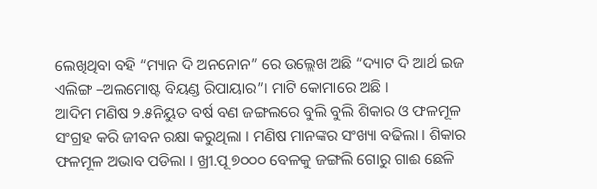ଲେଖିଥିବା ବହି “ମ୍ୟାନ ଦି ଅନନୋନ” ରେ ଉଲ୍ଲେଖ ଅଛି “ଦ୍ୟାଟ ଦି ଆର୍ଥ ଇଜ ଏଲିଙ୍ଗ –ଅଲମୋଷ୍ଟ ବିୟଣ୍ଡ ରିପାୟାର”। ମାଟି କୋମାରେ ଅଛି ।
ଆଦିମ ମଣିଷ ୨.୫ନିୟୁତ ବର୍ଷ ବଣ ଜଙ୍ଗଲରେ ବୁଲି ବୁଲି ଶିକାର ଓ ଫଳମୂଳ ସଂଗ୍ରହ କରି ଜୀବନ ରକ୍ଷା କରୁଥିଲା । ମଣିଷ ମାନଙ୍କର ସଂଖ୍ୟା ବଢିଲା । ଶିକାର ଫଳମୂଳ ଅଭାବ ପଡିଲା । ଖ୍ରୀ.ପୂ ୭୦୦୦ ବେଳକୁ ଜଙ୍ଗଲି ଗୋରୁ ଗାଈ ଛେଳି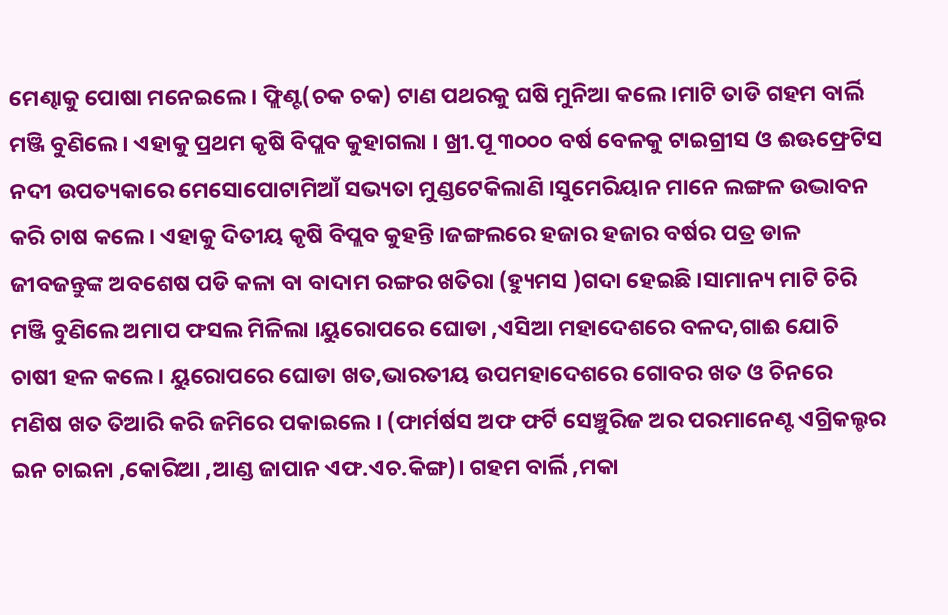ମେଣ୍ଢାକୁ ପୋଷା ମନେଇଲେ। ଫ୍ଲିଣ୍ଟ(ଚକ ଚକ) ଟାଣ ପଥରକୁ ଘଷି ମୁନିଆ କଲେ ।ମାଟି ତାଡି ଗହମ ବାର୍ଲି ମଞ୍ଜି ବୁଣିଲେ । ଏହାକୁ ପ୍ରଥମ କୃଷି ବିପ୍ଲବ କୁହାଗଲା । ଖ୍ରୀ.ପୂ ୩୦୦୦ ବର୍ଷ ବେଳକୁ ଟାଇଗ୍ରୀସ ଓ ଈଊଫ୍ରେଟିସ ନଦୀ ଉପତ୍ୟକାରେ ମେସୋପୋଟାମିଆଁ ସଭ୍ୟତା ମୁଣ୍ଡଟେକିଲାଣି ।ସୁମେରିୟାନ ମାନେ ଲଙ୍ଗଳ ଉଦ୍ଭାବନ କରି ଚାଷ କଲେ । ଏହାକୁ ଦିତୀୟ କୃଷି ବିପ୍ଲବ କୁହନ୍ତି ।ଜଙ୍ଗଲରେ ହଜାର ହଜାର ବର୍ଷର ପତ୍ର ଡାଳ ଜୀବଜନ୍ତୁଙ୍କ ଅବଶେଷ ପଡି କଳା ବା ବାଦାମ ରଙ୍ଗର ଖତିରା (ହ୍ୟୁମସ )ଗଦା ହେଇଛି ।ସାମାନ୍ୟ ମାଟି ଚିରି ମଞ୍ଜି ବୁଣିଲେ ଅମାପ ଫସଲ ମିଳିଲା ।ୟୁରୋପରେ ଘୋଡା ,ଏସିଆ ମହାଦେଶରେ ବଳଦ,ଗାଈ ଯୋଚି ଚାଷୀ ହଳ କଲେ । ୟୁରୋପରେ ଘୋଡା ଖତ,ଭାରତୀୟ ଉପମହାଦେଶରେ ଗୋବର ଖତ ଓ ଚିନରେ ମଣିଷ ଖତ ତିଆରି କରି ଜମିରେ ପକାଇଲେ । (ଫାର୍ମର୍ଷସ ଅଫ ଫର୍ଟି ସେଞ୍ଚୁରିଜ ଅର ପରମାନେଣ୍ଟ ଏଗ୍ରିକଲ୍ଚର ଇନ ଚାଇନା ,କୋରିଆ ,ଆଣ୍ଡ ଜାପାନ ଏଫ.ଏଚ.କିଙ୍ଗ)। ଗହମ ବାର୍ଲି ,ମକା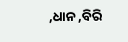,ଧାନ ,ବିରି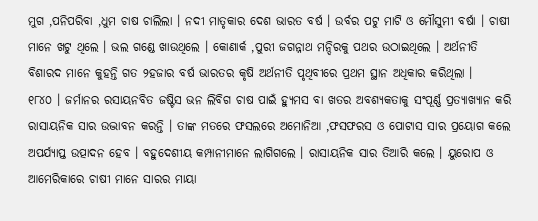ମୁଗ ,ପନିପରିବା ,ଧୁମ ଚାଷ ଚାଲିଲା । ନଦୀ ମାତୃକାର ଦେଶ ଭାରତ ବର୍ଷ । ଉର୍ବର ପଟୁ ମାଟି ଓ ମୌସୁମୀ ବର୍ଷା । ଚାଷୀ ମାନେ ଖଟୁ ଥିଲେ । ଭଲ ଗଣ୍ଡେ ଖାଉଥିଲେ । କୋଣାର୍କ ,ପୁରୀ ଜଗନ୍ନାଥ ମନ୍ଦିରକୁ ପଥର ଉଠାଇଥିଲେ । ଅର୍ଥନୀତି ବିଶାରଦ ମାନେ କୁହନ୍ତି ଗତ ୨ହଜାର ବର୍ଷ ଭାରତର କୃଷି ଅର୍ଥନୀତି ପୃଥିବୀରେ ପ୍ରଥମ ସ୍ଥାନ ଅଧିକାର କରିଥିଲା ।
୧୮୪୦ । ଜର୍ମାନର ରସାୟନବିତ ଜଷ୍ଟିସ ଭନ ଲିବିଗ ଚାଷ ପାଇଁ ହ୍ୟୁମସ ବା ଖତର ଅବଶ୍ୟକତାକୁ ସଂପୂର୍ଣ୍ଣ ପ୍ରତ୍ୟାଖ୍ୟାନ କରି ରାସାୟନିକ ସାର ଉଦ୍ଭାବନ କରନ୍ତି । ତାଙ୍କ ମତରେ ଫସଲରେ ଅମୋନିଆ ,ଫସଫରସ ଓ ପୋଟାସ ସାର ପ୍ରୟୋଗ କଲେ ଅପର୍ଯ୍ୟାପ୍ତ ଉତ୍ପାଦନ ହେବ । ବହୁଦେଶୀୟ କମ୍ପାନୀମାନେ ଲାଗିଗଲେ । ରାସାୟନିକ ସାର ତିଆରି କଲେ । ୟୁରୋପ ଓ ଆମେରିକାରେ ଚାଷୀ ମାନେ ସାରର ମାୟା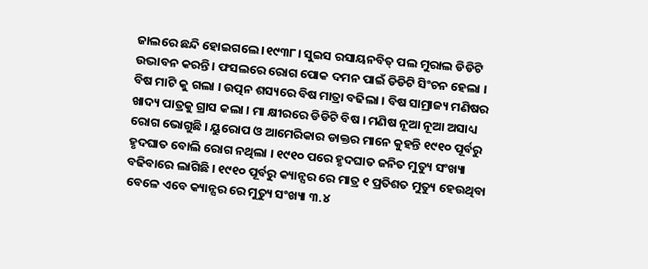ଜାଲରେ ଛନ୍ଦି ହୋଇଗଲେ ।୧୯୩୮। ସୁଇସ ରସାୟନବିତ୍ ପଲ ମୁରାଲ ଡିଡିଟି ଉଦ୍ଭାବନ କରନ୍ତି । ଫସଲରେ ରୋଗ ପୋକ ଦମନ ପାଇଁ ଡିଡିଟି ସିଂଚନ ହେଲା । ବିଷ ମାଟି କୁ ଗଲା । ଉତ୍ପନ ଶସ୍ୟରେ ବିଷ ମାତ୍ରା ବଢିଲା । ବିଷ ସାମ୍ରାଜ୍ୟ ମଣିଷର ଖାଦ୍ୟ ପାତ୍ରକୁ ଗ୍ରାସ କଲା । ମା କ୍ଷୀରରେ ଡିଡିଟି ବିଷ । ମଣିଷ ନୂଆ ନୂଆ ଅସାଧ୍ୟ ରୋଗ ଭୋଗୁଛି । ୟୁରୋପ ଓ ଆମେରିକାର ଡାକ୍ତର ମାନେ କୁହନ୍ତି ୧୯୧୦ ପୂର୍ବରୁ ହୃଦଘାତ ବୋଲି ରୋଗ ନଥିଲା । ୧୯୧୦ ପରେ ହୃଦଘାତ ଜନିତ ମୁତ୍ୟୁ ସଂଖ୍ୟା ବଢିବାରେ ଲାଗିଛି । ୧୯୧୦ ପୂର୍ବରୁ କ୍ୟାନ୍ସର ରେ ମାତ୍ର ୧ ପ୍ରତିଶତ ମୁତ୍ୟୁ ହେଉଥିବା ବେଳେ ଏବେ କ୍ୟାନ୍ସର ରେ ମୁତ୍ୟୁ ସଂଖ୍ୟା ୩.୪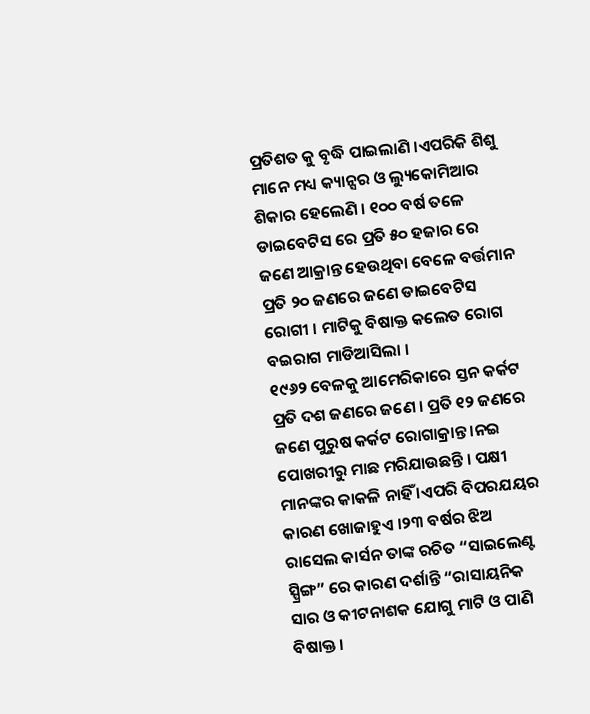ପ୍ରତିଶତ କୁ ବୃଦ୍ଧି ପାଇଲାଣି ।ଏପରିକି ଶିଶୁ ମାନେ ମଧ୍ୟ କ୍ୟାନ୍ସର ଓ ଲ୍ୟୁକୋମିଆର ଶିକାର ହେଲେଣି । ୧୦୦ ବର୍ଷ ତଳେ ଡାଇବେଟିସ ରେ ପ୍ରତି ୫୦ ହଜାର ରେ ଜଣେ ଆକ୍ରାନ୍ତ ହେଉଥିବା ବେଳେ ବର୍ତ୍ତମାନ ପ୍ରତି ୨୦ ଜଣରେ ଜଣେ ଡାଇବେଟିସ ରୋଗୀ । ମାଟିକୁ ବିଷାକ୍ତ କଲେତ ରୋଗ ବଇରାଗ ମାଡିଆସିଲା ।
୧୯୬୨ ବେଳକୁ ଆମେରିକାରେ ସ୍ତନ କର୍କଟ ପ୍ରତି ଦଶ ଜଣରେ ଜଣେ । ପ୍ରତି ୧୨ ଜଣରେ ଜଣେ ପୁରୁଷ କର୍କଟ ରୋଗାକ୍ରାନ୍ତ ।ନଇ ପୋଖରୀରୁ ମାଛ ମରିଯାଉଛନ୍ତି । ପକ୍ଷୀ ମାନଙ୍କର କାକଳି ନାହିଁ ।ଏପରି ବିପରଯୟର କାରଣ ଖୋଜାହୁଏ ।୨୩ ବର୍ଷର ଝିଅ ରାସେଲ କାର୍ସନ ତାଙ୍କ ରଚିତ “ସାଇଲେଣ୍ଟ ସ୍ପ୍ରିଙ୍ଗ” ରେ କାରଣ ଦର୍ଶାନ୍ତି “ରାସାୟନିକ ସାର ଓ କୀଟନାଶକ ଯୋଗୁ ମାଟି ଓ ପାଣି ବିଷାକ୍ତ ।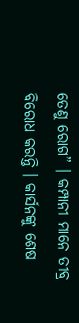ତେଣୁ ରୋଗ” । କମ୍ପାନୀ ମାନେ ତୀବ୍ର ବିରୋଧ କରନ୍ତି । କାର୍ସନଙ୍କୁ ଶେଷ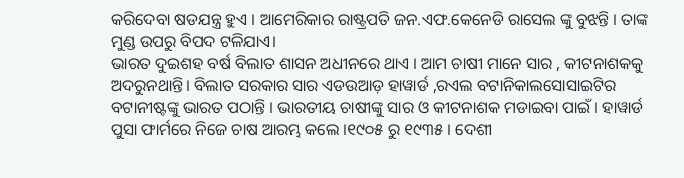କରିଦେବା ଷଡଯନ୍ତ୍ର ହୁଏ । ଆମେରିକାର ରାଷ୍ଟ୍ରପତି ଜନ.ଏଫ.କେନେଡି ରାସେଲ ଙ୍କୁ ବୁଝନ୍ତି । ତାଙ୍କ ମୁଣ୍ଡ ଉପରୁ ବିପଦ ଟଳିଯାଏ।
ଭାରତ ଦୁଇଶହ ବର୍ଷ ବିଲାତ ଶାସନ ଅଧୀନରେ ଥାଏ । ଆମ ଚାଷୀ ମାନେ ସାର , କୀଟନାଶକକୁ ଅଦରୁନଥାନ୍ତି। ବିଲାତ ସରକାର ସାର ଏଡଉଆଡ଼ ହାୱାର୍ଡ ,ରଏଲ ବଟାନିକାଲସୋସାଇଟିର ବଟାନୀଷ୍ଟଙ୍କୁ ଭାରତ ପଠାନ୍ତି । ଭାରତୀୟ ଚାଷୀଙ୍କୁ ସାର ଓ କୀଟନାଶକ ମଡାଇବା ପାଇଁ । ହାୱାର୍ଡ ପୁସା ଫାର୍ମରେ ନିଜେ ଚାଷ ଆରମ୍ଭ କଲେ ।୧୯୦୫ ରୁ ୧୯୩୫ । ଦେଶୀ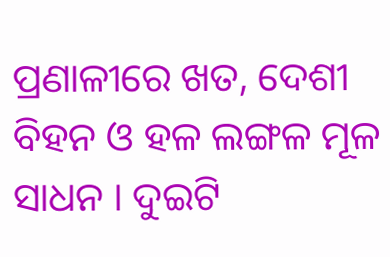ପ୍ରଣାଳୀରେ ଖତ, ଦେଶୀ ବିହନ ଓ ହଳ ଲଙ୍ଗଳ ମୂଳ ସାଧନ । ଦୁଇଟି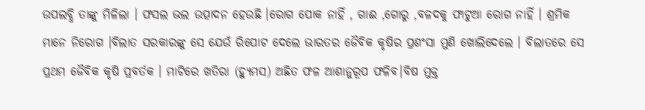ଉପଲବ୍ଧି ତାଙ୍କୁ ମିଳିଲା । ଫସଲ ଭଲ ଉତ୍ପାଦନ ହେଉଛି ।ରୋଗ ପୋକ ନାହିଁ , ଗାଈ ,ଗୋରୁ ,ବଳଦକୁ ଫାଟୁଆ ରୋଗ ନାହିଁ । ଶ୍ରମିକ ମାନେ ନିରୋଗ ।ବିଲାତ ସରକାରଙ୍କୁ ସେ ଯେଉଁ ରିପୋଟ ଦେଲେ ଭାରତର ଜୈବିକ କୃଷିର ପ୍ରଶଂସା ମୁଣି ଖୋଲିଦେଲେ । ବିଲାତରେ ସେ ପ୍ରଥମ ଜୈବିକ କୃଷି ପ୍ରବର୍ତକ । ମାଟିରେ ଖତିରା (ହ୍ୟୁମସ) ଅଛିତ ଫଳ ଆଶାନୁରୂପ ଫଳିବ।ବିଷ ମୁକ୍ତ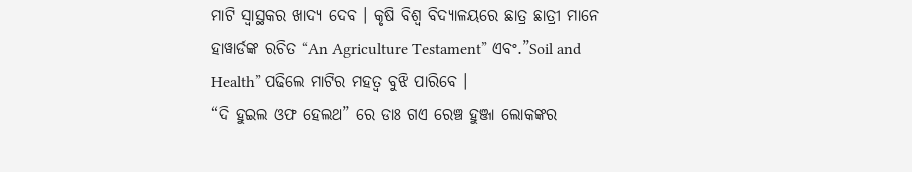ମାଟି ସ୍ଵାସ୍ଥକର ଖାଦ୍ୟ ଦେବ । କୃଷି ବିଶ୍ଵ ବିଦ୍ୟାଳୟରେ ଛାତ୍ର ଛାତ୍ରୀ ମାନେ ହାୱାର୍ଡଙ୍କ ରଚିତ “An Agriculture Testament” ଏବଂ.”Soil and Health” ପଢିଲେ ମାଟିର ମହତ୍ଵ ବୁଝି ପାରିବେ ।
“ଦି ହୁଇଲ ଓଫ ହେଲଥ” ରେ ଡାଃ ଗଏ ରେଞ୍ଚ ହୁଞ୍ଜା ଲୋକଙ୍କର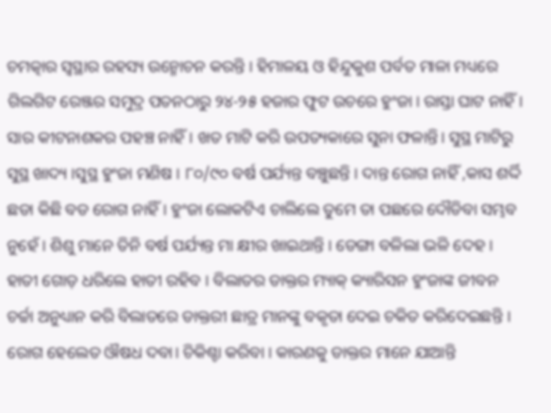ଚମତ୍କାର ସ୍ଵସ୍ଥାର ରହସ୍ୟ ଉନ୍ମୋଚନ କରନ୍ତି । ହିମାଳୟ ଓ ହିନ୍ଦୁକୁଶ ପର୍ବତ ମାଳା ମଧ୍ୟରେ ଗିଲଗିଟ ରେଞ୍ଜର ସମୁଦ୍ର ପତନଠାରୁ ୨୪-୨୫ ହଜାର ଫୁଟ ଉଚରେ ହୁଂଜା । ରାସ୍ତା ଘାଟ ନାହିଁ । ସାର କୀଟନାଶକର ପହଞ୍ଚ ନାହିଁ। ଖତ ମାଟି କରି ଉପତ୍ୟକାରେ ସୁନା ଫଳାନ୍ତି। ସୁସ୍ଥ ମାଟିରୁ ସୁସ୍ଥ ଖାଦ୍ୟ ।ସୁସ୍ଥ ହୁଂଜା ମଣିଷ । ୮୦/୯୦ ବର୍ଷ ପର୍ଯ୍ୟନ୍ତ ବଞ୍ଚୁଛନ୍ତି । ଦାନ୍ତ ରୋଗ ନାହିଁ ,କାସ ଶର୍ଦ୍ଦି ଛଡା କିଛି ବଡ ରୋଗ ନାହିଁ। ହୁଂଜା ଲୋକଟିଏ ଚାଲିଲେ ତୁମେ ତା ପଛରେ ଦୌଡିବା ସମ୍ଭବ ନୁହେଁ । ଶିଶୁ ମାନେ ତିନି ବର୍ଷ ପର୍ଯ୍ୟନ୍ତ ମା କ୍ଷୀର ଖାଇଥାନ୍ତି । ଡେଙ୍ଗା ବଳିଲା ଭଳି ଦେହ । ହାତୀ ଗୋଡ଼ ଧରିଲେ ହାତୀ ରହିବ । ବିଲାତର ଡାକ୍ତର ମ୍ୟାକ୍ କ୍ୟାରିସନ ହୁଂଜାଙ୍କ ଜୀବନ ଚର୍ଚ୍ଚା ଅନୁଧ୍ୟାନ କରି ବିଲାତରେ ଡାକ୍ତରୀ ଛାତ୍ର ମାନଙ୍କୁ ବକୃତା ଦେଇ ଚକିତ କରିଦେଇଛନ୍ତି । ରୋଗ ହେଲେତ ଔଷଧ ଦବା। ଚିକିଶ୍ଚା କରିବା । କାରଣକୁ ଡାକ୍ତର ମାନେ ଯାଆନ୍ତି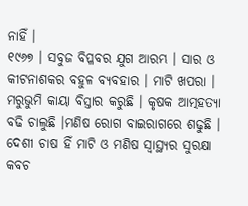ନାହିଁ ।
୧୯୬୭ । ସବୁଜ ବିପ୍ଳବର ଯୁଗ ଆରମ୍ଭ । ସାର ଓ କୀଟନାଶକର ବହୁଳ ବ୍ୟବହାର । ମାଟି ଖପରା । ମରୁଭୁମି କାୟା ବିସ୍ତାର କରୁଛି । କୃଷକ ଆତ୍ମହତ୍ୟା ବଢି ଚାଲୁଛି ।ମଣିଷ ରୋଗ ବାଇରାଗରେ ଶଢୁଛି । ଦେଶୀ ଚାଷ ହିଁ ମାଟି ଓ ମଣିଷ ସ୍ୱାସ୍ଥ୍ୟର ସୁରକ୍ଷା କବଚ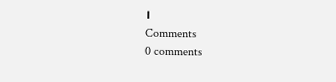।
Comments
0 comments